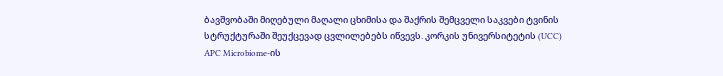ბავშვობაში მიღებული მაღალი ცხიმისა და შაქრის შემცველი საკვები ტვინის სტრუქტურაში შეუქცევად ცვლილებებს იწვევს. კორკის უნივერსიტეტის (UCC) APC Microbiome-ის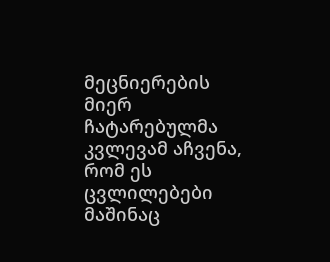მეცნიერების მიერ ჩატარებულმა კვლევამ აჩვენა, რომ ეს ცვლილებები მაშინაც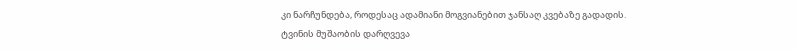კი ნარჩუნდება, როდესაც ადამიანი მოგვიანებით ჯანსაღ კვებაზე გადადის.
ტვინის მუშაობის დარღვევა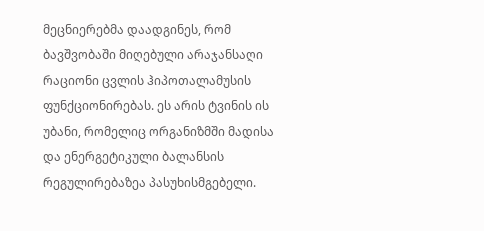მეცნიერებმა დაადგინეს, რომ ბავშვობაში მიღებული არაჯანსაღი რაციონი ცვლის ჰიპოთალამუსის ფუნქციონირებას. ეს არის ტვინის ის უბანი, რომელიც ორგანიზმში მადისა და ენერგეტიკული ბალანსის რეგულირებაზეა პასუხისმგებელი.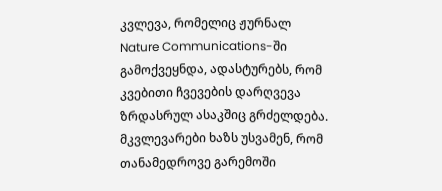კვლევა, რომელიც ჟურნალ Nature Communications-ში გამოქვეყნდა, ადასტურებს, რომ კვებითი ჩვევების დარღვევა ზრდასრულ ასაკშიც გრძელდება.
მკვლევარები ხაზს უსვამენ, რომ თანამედროვე გარემოში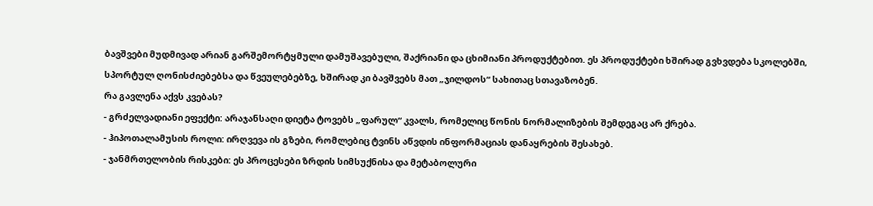ბავშვები მუდმივად არიან გარშემორტყმული დამუშავებული, შაქრიანი და ცხიმიანი პროდუქტებით. ეს პროდუქტები ხშირად გვხვდება სკოლებში, სპორტულ ღონისძიებებსა და წვეულებებზე, ხშირად კი ბავშვებს მათ „ჯილდოს“ სახითაც სთავაზობენ.
რა გავლენა აქვს კვებას?
- გრძელვადიანი ეფექტი: არაჯანსაღი დიეტა ტოვებს „ფარულ“ კვალს, რომელიც წონის ნორმალიზების შემდეგაც არ ქრება.
- ჰიპოთალამუსის როლი: ირღვევა ის გზები, რომლებიც ტვინს აწვდის ინფორმაციას დანაყრების შესახებ.
- ჯანმრთელობის რისკები: ეს პროცესები ზრდის სიმსუქნისა და მეტაბოლური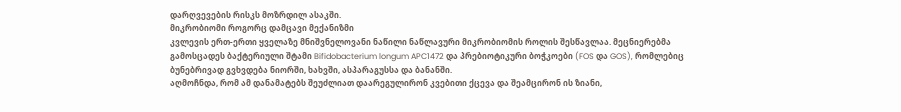დარღვევების რისკს მოზრდილ ასაკში.
მიკრობიომი როგორც დამცავი მექანიზმი
კვლევის ერთ-ერთი ყველაზე მნიშვნელოვანი ნაწილი ნაწლავური მიკრობიომის როლის შესწავლაა. მეცნიერებმა გამოსცადეს ბაქტერიული შტამი Bifidobacterium longum APC1472 და პრებიოტიკური ბოჭკოები (FOS და GOS), რომლებიც ბუნებრივად გვხვდება ნიორში, ხახვში, ასპარაგუსსა და ბანანში.
აღმოჩნდა, რომ ამ დანამატებს შეუძლიათ დაარეგულირონ კვებითი ქცევა და შეამცირონ ის ზიანი,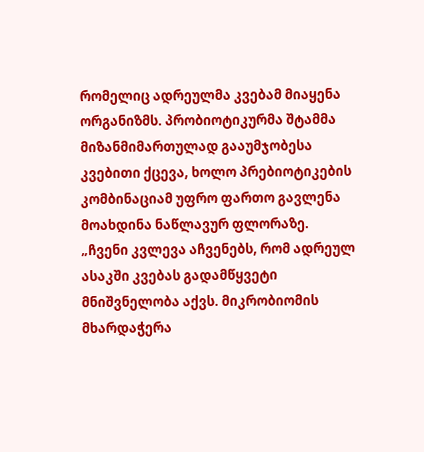რომელიც ადრეულმა კვებამ მიაყენა ორგანიზმს. პრობიოტიკურმა შტამმა მიზანმიმართულად გააუმჯობესა კვებითი ქცევა, ხოლო პრებიოტიკების კომბინაციამ უფრო ფართო გავლენა მოახდინა ნაწლავურ ფლორაზე.
„ჩვენი კვლევა აჩვენებს, რომ ადრეულ ასაკში კვებას გადამწყვეტი მნიშვნელობა აქვს. მიკრობიომის მხარდაჭერა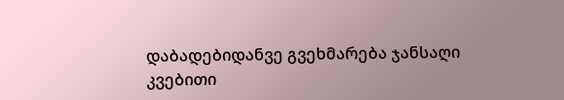დაბადებიდანვე გვეხმარება ჯანსაღი კვებითი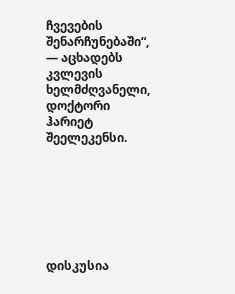ჩვევების შენარჩუნებაში“, — აცხადებს კვლევის ხელმძღვანელი, დოქტორი ჰარიეტ შეელეკენსი.







დისკუსია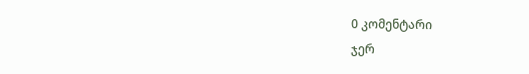0 კომენტარი
ჯერ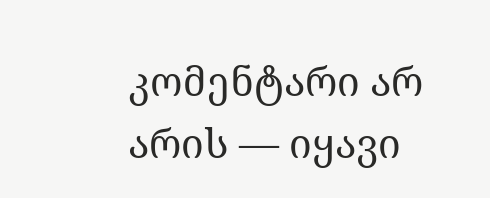კომენტარი არ არის — იყავი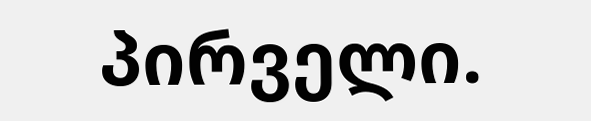პირველი.